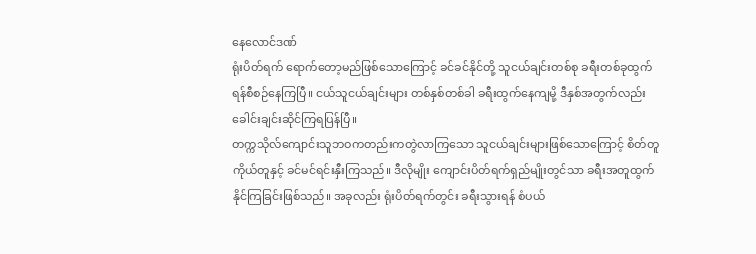နေလောင်ဒဏ်
ရုံးပိတ်ရက် ရောက်တော့မည်ဖြစ်သောကြောင့် ခင်ခင်နိုင်တို့ သူငယ်ချင်းတစ်စု ခရီးတစ်ခုထွက်ရန်စီစဉ်နေကြပြီ။ ငယ်သူငယ်ချင်းများ တစ်နှစ်တစ်ခါ ခရီးထွက်နေကျမို့ ဒီနှစ်အတွက်လည်း ခေါင်းချင်းဆိုင်ကြရပြန်ပြီ။
တက္ကသိုလ်ကျောင်းသူဘဝကတည်းကတွဲလာကြသော သူငယ်ချင်းများဖြစ်သောကြောင့် စိတ်တူ ကိုယ်တူနှင့် ခင်မင်ရင်းနှီးကြသည်။ ဒီလိုမျိုး ကျောင်းပိတ်ရက်ရှည်မျိုးတွင်သာ ခရီးအတူထွက်နိုင်ကြခြင်းဖြစ်သည်။ အခုလည်း ရုံးပိတ်ရက်တွင်း ခရီးသွားရန် စံပယ်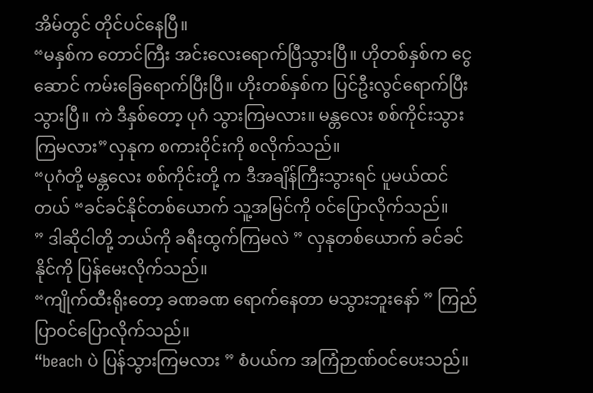အိမ်တွင် တိုင်ပင်နေပြီ။
“မနှစ်က တောင်ကြီး အင်းလေးရောက်ပြီသွားပြီ။ ဟိုတစ်နှစ်က ငွေဆောင် ကမ်းခြေရောက်ပြီးပြီ။ ဟိုးတစ်နှစ်က ပြင်ဦးလွင်ရောက်ပြီးသွားပြီ။ ကဲ ဒီနှစ်တော့ ပုဂံ သွားကြမလား။ မန္တလေး စစ်ကိုင်းသွားကြမလား”လှနုက စကားဝိုင်းကို စလိုက်သည်။
“ပုဂံတို့ မန္တလေး စစ်ကိုင်းတို့ က ဒီအချိန်ကြီးသွားရင် ပူမယ်ထင်တယ် “ခင်ခင်နိုင်တစ်ယောက် သူ့အမြင်ကို ဝင်ပြောလိုက်သည်။
” ဒါဆိုငါတို့ ဘယ်ကို ခရီးထွက်ကြမလဲ ” လှနုတစ်ယောက် ခင်ခင်နိုင်ကို ပြန်မေးလိုက်သည်။
“ကျိုက်ထီးရိုးတော့ ခဏခဏ ရောက်နေတာ မသွားဘူးနော် ” ကြည်ပြာဝင်ပြောလိုက်သည်။
“beach ပဲ ပြန်သွားကြမလား ” စံပယ်က အကြံဉာဏ်ဝင်ပေးသည်။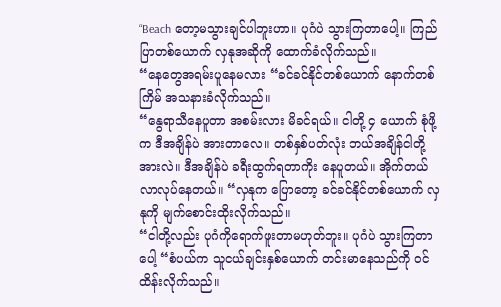“Beach တော့မသွားချင်ပါဘူးဟာ။ ပုဂံပဲ သွားကြတာပေါ့။ ကြည်ပြာတစ်ယောက် လှနုအဆိုကို ထောက်ခံလိုက်သည်။
“နေတွေအရမ်းပူနေမလား “ခင်ခင်နိုင်တစ်ယောက် နောက်တစ်ကြိမ် အသနားခံလိုက်သည်။
“နွေရာသီနေပူတာ အစမ်းလား မိခင်ရယ်။ ငါတို့ ၄ ယောက် စုံဖို့က ဒီအချိန်ပဲ အားတာလေ။ တစ်နှစ်ပတ်လုံး ဘယ်အချိန်ငါတို့အားလဲ။ ဒီအချိန်ပဲ ခရီးထွက်ရတာကိုး နေပူတယ်။ အိုက်တယ် လာလုပ်နေတယ်။ “လှနုက ပြောတော့ ခင်ခင်နိုင်တစ်ယောက် လှနုကို မျက်စောင်းထိုးလိုက်သည်။
“ငါတို့လည်း ပုဂံကိုရောက်ဖူးတာမဟုတ်ဘူး။ ပုဂံပဲ သွားကြတာပေါ့ “စံပယ်က သူငယ်ချင်းနှစ်ယောက် တင်းမာနေသည်ကို ဝင်ထိန်းလိုက်သည်။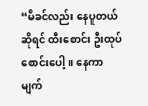“မိခင်လည်း နေပူတယ်ဆိုရင် ထီးစောင်း ဦးထုပ်စောင်းပေါ့။ နေကာမျက်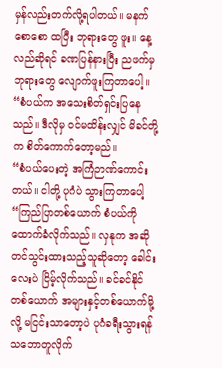မှန်လည်းတက်လို့ရပါတယ်။ မနက်စောစော ထပြီး ဘုရားတွေ ဖူး။ နေ့လည်ဆိုရင် ခဏပြန်နားပြီး ညဖက်မှ ဘုရားတွေ လျောက်ဖူးကြတာပေါ့။ “စံပယ်က အသေးစိတ်ရှင်းပြနေသည်။ ဒီလိုမှ ဝင်မထိန်းလျှင် မိခင်တို့က စိတ်ကောက်တော့မည်။
“စံပယ်ပေးတဲ့ အကြံဉာဏ်ကောင်းတယ်။ ငါတို့ ပုဂံပဲ သွားကြတာပေါ့ “ကြည်ပြာတစ်ယောက် စံပယ်ကို ထောက်ခံလိုက်သည်။ လှနုက အဆိုတင်သွင်းထားသည့်သူဆိုတော့ ခေါင်းလေးပဲ ငြိမ့်လိုက်သည်။ ခင်ခင်နိုင်တစ်ယောက် အများနှင့်တစ်ယောက်မို့လို့ မငြင်းသာတော့ပဲ ပုဂံခရီးသွားရန် သဘောတူလိုက်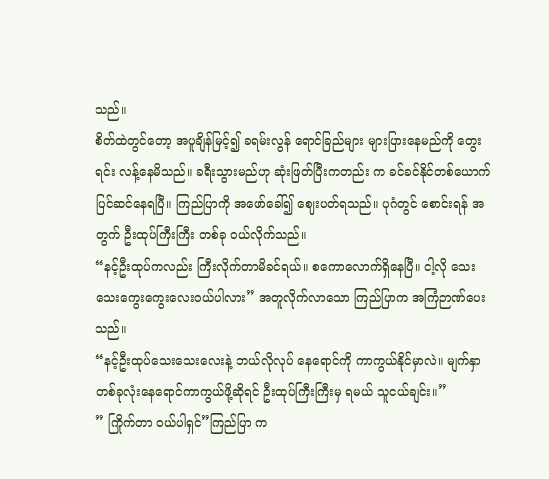သည်။
စိတ်ထဲတွင်တော့ အပူချိန်မြင့်၍ ခရမ်းလွန် ရောင်ခြည်များ များပြားနေမည်ကို တွေးရင်း လန့်နေမိသည်။ ခရီးသွားမည်ဟု ဆုံးဖြတ်ပြီးကတည်း က ခင်ခင်နိုင်တစ်ယောက် ပြင်ဆင်နေရပြီ။ ကြည်ပြာကို အဖော်ခေါ်၍ ဈေးပတ်ရသည်။ ပုဂံတွင် စောင်းရန် အတွက် ဦးထုပ်ကြီးကြီး တစ်ခု ဝယ်လိုက်သည်။
“နင့်ဦးထုပ်ကလည်း ကြီးလိုက်တာမိခင်ရယ်။ စကောလောက်ရှိနေပြီ။ ငါ့လို သေးသေးကွေးကွေးလေးဝယ်ပါလား” အတူလိုက်လာသော ကြည်ပြာက အကြံဉာဏ်ပေးသည်။
“နင့်ဦးထုပ်သေးသေးလေးနဲ့ ဘယ်လိုလုပ် နေရောင်ကို ကာကွယ်နိုင်မှာလဲ။ မျက်နှာတစ်ခုလုံးနေရောင်ကာကွယ်ဖို့ဆိုရင် ဦးထုပ်ကြီးကြီးမှ ရမယ် သူငယ်ချင်း။”
” ကြိုက်တာ ဝယ်ပါရှင်”ကြည်ပြာ က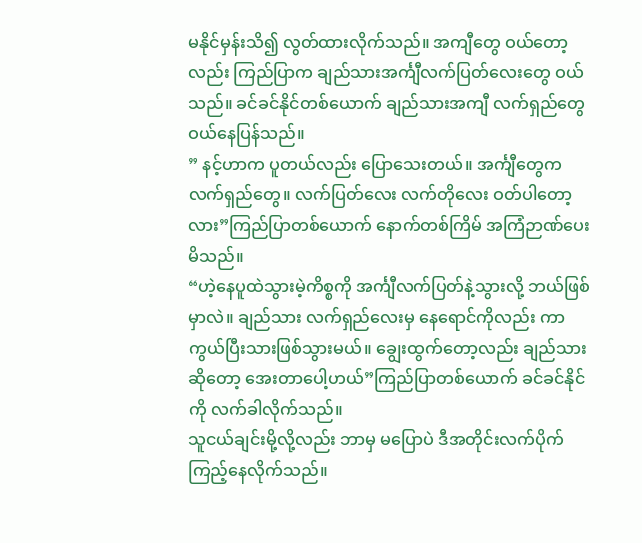မနိုင်မှန်းသိ၍ လွတ်ထားလိုက်သည်။ အကျီတွေ ဝယ်တော့လည်း ကြည်ပြာက ချည်သားအင်္ကျီလက်ပြတ်လေးတွေ ဝယ်သည်။ ခင်ခင်နိုင်တစ်ယောက် ချည်သားအကျီ လက်ရှည်တွေ ဝယ်နေပြန်သည်။
” နင့်ဟာက ပူတယ်လည်း ပြောသေးတယ်။ အင်္ကျီတွေက လက်ရှည်တွေ။ လက်ပြတ်လေး လက်တိုလေး ဝတ်ပါတော့လား”ကြည်ပြာတစ်ယောက် နောက်တစ်ကြိမ် အကြံဉာဏ်ပေးမိသည်။
“ဟဲ့နေပူထဲသွားမဲ့ကိစ္စကို အင်္ကျီလက်ပြတ်နဲ့သွားလို့ ဘယ်ဖြစ်မှာလဲ။ ချည်သား လက်ရှည်လေးမှ နေရောင်ကိုလည်း ကာကွယ်ပြီးသားဖြစ်သွားမယ်။ ချွေးထွက်တော့လည်း ချည်သားဆိုတော့ အေးတာပေါ့ဟယ်”ကြည်ပြာတစ်ယောက် ခင်ခင်နိုင်ကို လက်ခါလိုက်သည်။
သူငယ်ချင်းမို့လို့လည်း ဘာမှ မပြောပဲ ဒီအတိုင်းလက်ပိုက်ကြည့်နေလိုက်သည်။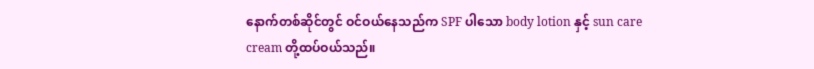နောက်တစ်ဆိုင်တွင် ဝင်ဝယ်နေသည်က SPF ပါသော body lotion နှင့် sun care cream တို့ထပ်ဝယ်သည်။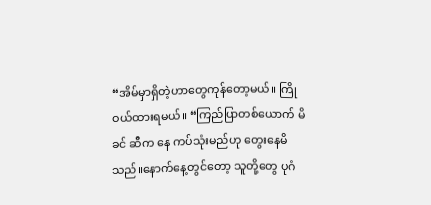“အိမ်မှာရှိတဲ့ဟာတွေကုန်တော့မယ်။ ကြိုဝယ်ထားရမယ်။ “ကြည်ပြာတစ်ယောက် မိခင် ဆီက နေ ကပ်သုံးမည်ဟု တွေးနေမိသည်။နောက်နေ့တွင်တော့ သူတို့တွေ ပုဂံ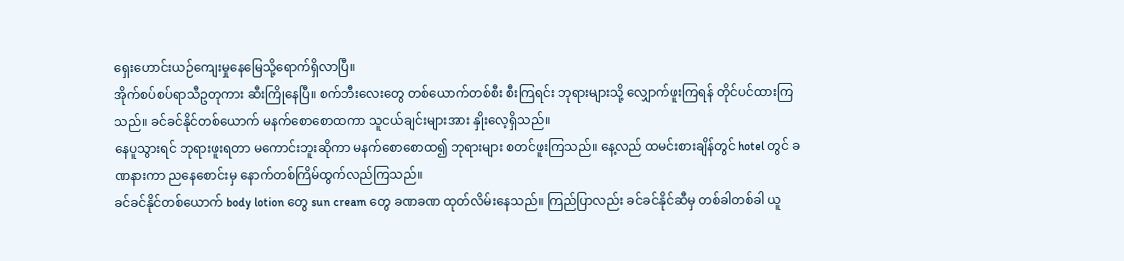ရှေးဟောင်းယဉ်ကျေးမှုနေမြေသို့ရောက်ရှိလာပြီ။
အိုက်စပ်စပ်ရာသီဥတုကား ဆီးကြိုနေပြီ။ စက်ဘီးလေးတွေ တစ်ယောက်တစ်စီး စီးကြရင်း ဘုရားများသို့ လျှောက်ဖူးကြရန် တိုင်ပင်ထားကြသည်။ ခင်ခင်နိုင်တစ်ယောက် မနက်စောစောထကာ သူငယ်ချင်းများအား နှိုးလေ့ရှိသည်။
နေပူသွားရင် ဘုရားဖူးရတာ မကောင်းဘူးဆိုကာ မနက်စောစောထ၍ ဘုရားများ စတင်ဖူးကြသည်။ နေ့လည် ထမင်းစားချိန်တွင် hotel တွင် ခဏနားကာ ညနေစောင်းမှ နောက်တစ်ကြိမ်ထွက်လည်ကြသည်။
ခင်ခင်နိုင်တစ်ယောက် body lotion တွေ sun cream တွေ ခဏခဏ ထုတ်လိမ်းနေသည်။ ကြည်ပြာလည်း ခင်ခင်နိုင်ဆီမှ တစ်ခါတစ်ခါ ယူ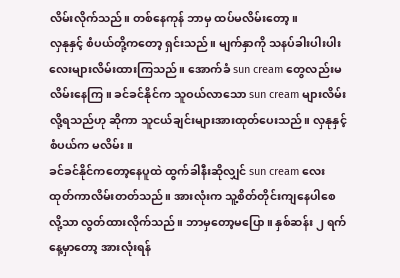လိမ်းလိုက်သည်။ တစ်နေကုန် ဘာမှ ထပ်မလိမ်းတော့။
လှနုနှင့် စံပယ်တို့ကတော့ ရှင်းသည်။ မျက်နှာကို သနပ်ခါးပါးပါးလေးများလိမ်းထားကြသည်။ အောက်ခံ sun cream တွေလည်းမလိမ်းနေကြ။ ခင်ခင်နိုင်က သူဝယ်လာသော sun cream များလိမ်းလို့ရသည်ဟု ဆိုကာ သူငယ်ချင်းများအားထုတ်ပေးသည်။ လှနုနှင့် စံပယ်က မလိမ်း။
ခင်ခင်နိုင်ကတော့နေပူထဲ ထွက်ခါနီးဆိုလျှင် sun cream လေး ထုတ်ကာလိမ်းတတ်သည်။ အားလုံးက သူ့စိတ်တိုင်းကျနေပါစေလို့သာ လွတ်ထားလိုက်သည်။ ဘာမှတော့မပြော။ နှစ်ဆန်း ၂ ရက်နေ့မှာတော့ အားလုံးရန်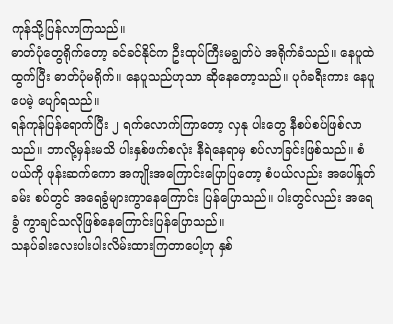ကုန်သို့ပြန်လာကြသည်။
ဓာတ်ပုံတွေရိုက်တော့ ခင်ခင်နိုင်က ဦးထုပ်ကြီးမချွတ်ပဲ အရိုက်ခံသည်။ နေပူထဲထွက်ပြီး ဓာတ်ပုံမရိုက်။ နေပူသည်ဟုသာ ဆိုနေတော့သည်။ ပုဂံခရီးကား နေပူပေမဲ့ ပျော်ရသည်။
ရန်ကုန်ပြန်ရောက်ပြီး ၂ ရက်လောက်ကြာတော့ လှနု ပါးတွေ နီစပ်စပ်ဖြစ်လာသည်။ ဘာလို့မှန်းမသိ ပါးနှစ်ဖက်စလုံး နီရဲနေရာမှ စပ်လာခြင်းဖြစ်သည်။ စံပယ်ကို ဖုန်းဆက်ကော အကျိုးအကြောင်းပြောပြတော့ စံပယ်လည်း အပေါ်နှုတ်ခမ်း စပ်တွင် အရေခွံများကွာနေကြောင်း ပြန်ပြောသည်။ ပါးတွင်လည်း အရေခွံ ကွာချင်သလိုဖြစ်နေကြောင်းပြန်ပြောသည်။
သနပ်ခါးလေးပါးပါးလိမ်းထားကြတာပေါ့ဟု နှစ်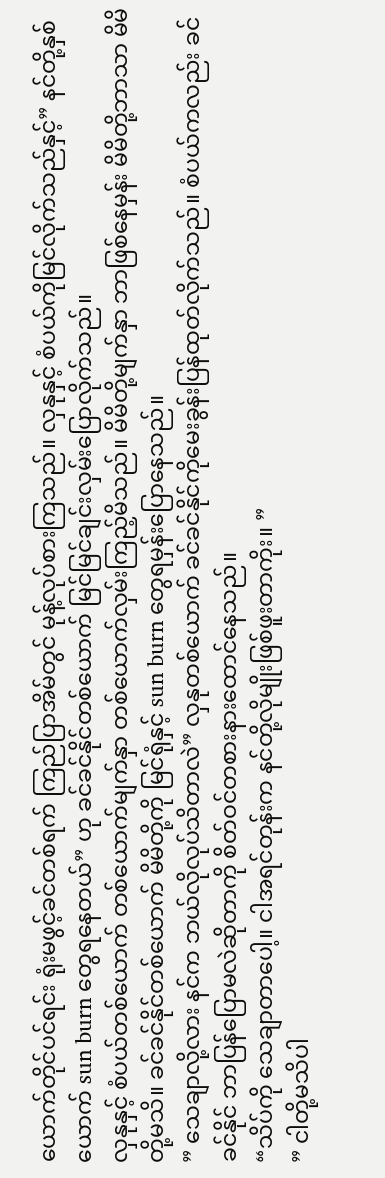ယောက်တိုင်ပင်ရင်း ရုံးမဖွင့်ခင်တစ်ရက် ကြည်ပြာအိမ်တွင် မုန့်လုပ်စားကြသည်။ လှနုနှင့် စံပယ်ကိုမြင်လိုက်သည်နှင့်” နင်တို့နှစ်ယောက် sun burn တွေရနေတယ်” ဟု ခင်ခင်နိုင်တစ်ယောက် မြင်မြင်ချင်းလှမ်းပြောလိုက်သည်။
လှနုနှင့် စံပယ်တစ်ယောက် တစ်ယောက်မျက်နှာ တစ်ယောက်လှမ်းကြည့်မိသည်။ မိမိတို့မျက်နှာ ဘာဖြစ်နေမှန်း မိမိတို့ဘာသာ မိမိတို့မသိ။ ခင်ခင်နိုင်တစ်ယောက် မိမိတို့ကို မြင်ရုံနှင့် sun burn တွေရမှန်းပြောနေသည်။
” သေချာလို့လား နင်က ဘယ်လိုလုပ်သိတာလဲ” လှနုတစ်ယောက် ခင်ခင်နိုင်ကိုမေးခွန်းပြန်ထုတ်လိုက်သည်။ စံပယ်ကလည်း ခင်ခင်နိုင် ဘာပြန်ပြောမလဲဆိုတာကို စိတ်ဝင်တစားနားထောင်နေသည်။
“သိပ်ကို သေချာတာပေါ့။ ငါအရင်တုန်းက နင်တို့လိုမျိုးဖြစ်ဖူးတာကိုး။ ”
” ငါတို့မသိပါ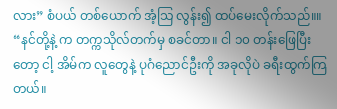လား” စံပယ် တစ်ယောက် အံ့သြ လွန်း၍ ထပ်မေးလိုက်သည်။။
“နင်တို့နဲ့ က တက္ကသိုလ်တက်မှ စခင်တာ။ ငါ ၁၀ တန်းဖြေပြီးတော့ ငါ့ အိမ်က လူတွေနဲ့ ပုဂံညောင်ဦးကို အခုလိုပဲ ခရီးထွက်ကြတယ်။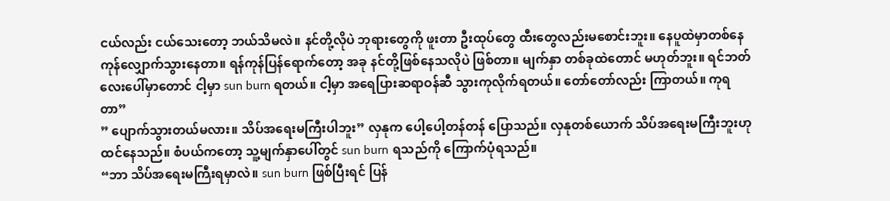ငယ်လည်း ငယ်သေးတော့ ဘယ်သိမလဲ။ နင်တို့လိုပဲ ဘုရားတွေကို ဖူးတာ ဦးထုပ်တွေ ထီးတွေလည်းမစောင်းဘူး။ နေပူထဲမှာတစ်နေကုန်လျှောက်သွားနေတာ။ ရန်ကုန်ပြန်ရောက်တော့ အခု နင်တို့ဖြစ်နေသလိုပဲ ဖြစ်တာ။ မျက်နှာ တစ်ခုထဲတောင် မဟုတ်ဘူး။ ရင်ဘတ်လေးပေါ်မှာတောင် ငါ့မှာ sun burn ရတယ်။ ငါ့မှာ အရေပြားဆရာဝန်ဆီ သွားကုလိုက်ရတယ်။ တော်တော်လည်း ကြာတယ်။ ကုရတာ”
” ပျောက်သွားတယ်မလား။ သိပ်အရေးမကြီးပါဘူး” လှနုက ပေါ့ပေါ့တန်တန် ပြောသည်။ လှနုတစ်ယောက် သိပ်အရေးမကြီးဘူးဟုထင်နေသည်။ စံပယ်ကတော့ သူ့မျက်နှာပေါ်တွင် sun burn ရသည်ကို ကြောက်ပုံရသည်။
“ဘာ သိပ်အရေးမကြီးရမှာလဲ။ sun burn ဖြစ်ပြီးရင် ပြန်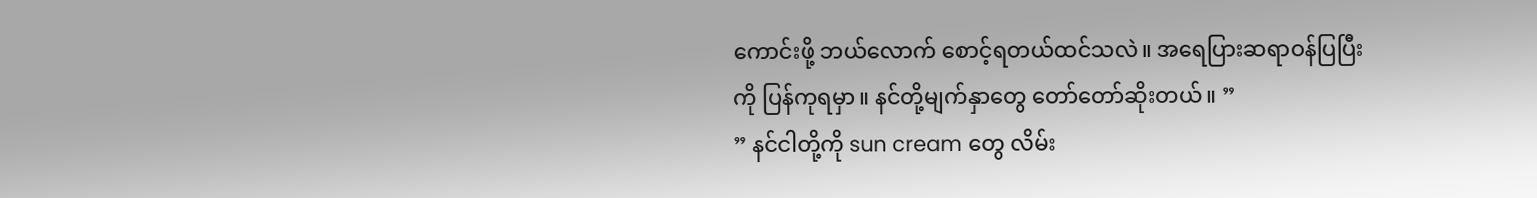ကောင်းဖို့ ဘယ်လောက် စောင့်ရတယ်ထင်သလဲ။ အရေပြားဆရာဝန်ပြပြီးကို ပြန်ကုရမှာ။ နင်တို့မျက်နှာတွေ တော်တော်ဆိုးတယ်။ ”
” နင်ငါတို့ကို sun cream တွေ လိမ်း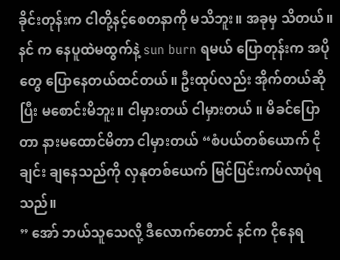ခိုင်းတုန်းက ငါတို့နင့်စေတနာကို မသိဘူး။ အခုမှ သိတယ်။ နင် က နေပူထဲမထွက်နဲ့ sun burn ရမယ် ပြောတုန်းက အပိုတွေ ပြောနေတယ်ထင်တယ်။ ဦးထုပ်လည်း အိုက်တယ်ဆိုပြီး မစောင်းမိဘူး။ ငါမှားတယ် ငါမှားတယ် ။ မိခင်ပြောတာ နားမထောင်မိတာ ငါမှားတယ် “စံပယ်တစ်ယောက် ငိုချင်း ချနေသည်ကို လှနုတစ်ယေက် မြင်ပြင်းကပ်လာပုံရသည်။
” အော် ဘယ်သူသေလို့ ဒီလောက်တောင် နင်က ငိုနေရ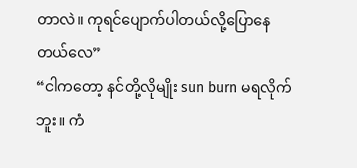တာလဲ။ ကုရင်ပျောက်ပါတယ်လို့ပြောနေတယ်လေ”
“ငါကတော့ နင်တို့လိုမျိုး sun burn မရလိုက်ဘူး။ ကံ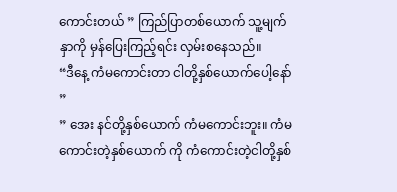ကောင်းတယ် ” ကြည်ပြာတစ်ယောက် သူ့မျက်နှာကို မှန်ပြေးကြည့်ရင်း လှမ်းစနေသည်။
“ဒီနေ့ ကံမကောင်းတာ ငါတို့နှစ်ယောက်ပေါ့နော် ”
” အေး နင်တို့နှစ်ယောက် ကံမကောင်းဘူး။ ကံမကောင်းတဲ့နှစ်ယောက် ကို ကံကောင်းတဲ့ငါတို့နှစ်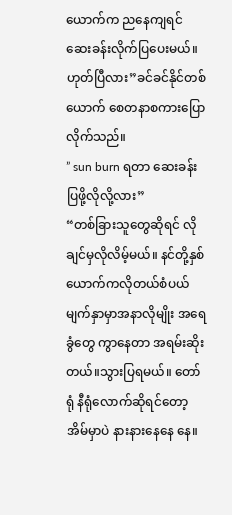ယောက်က ညနေကျရင် ဆေးခန်းလိုက်ပြပေးမယ်။ ဟုတ်ပြီလား”ခင်ခင်နိုင်တစ်ယောက် စေတနာစကားပြောလိုက်သည်။
” sun burn ရတာ ဆေးခန်းပြဖို့လိုလို့လား”
“တစ်ခြားသူတွေဆိုရင် လိုချင်မှလိုလိမ့်မယ်။ နင်တို့နှစ်ယောက်ကလိုတယ်စံပယ် မျက်နှာမှာအနာလိုမျိုး အရေခွံတွေ ကွာနေတာ အရမ်းဆိုးတယ်။သွားပြရမယ်။ တော်ရုံ နီရုံလောက်ဆိုရင်တော့ အိမ်မှာပဲ နားနားနေနေ နေ။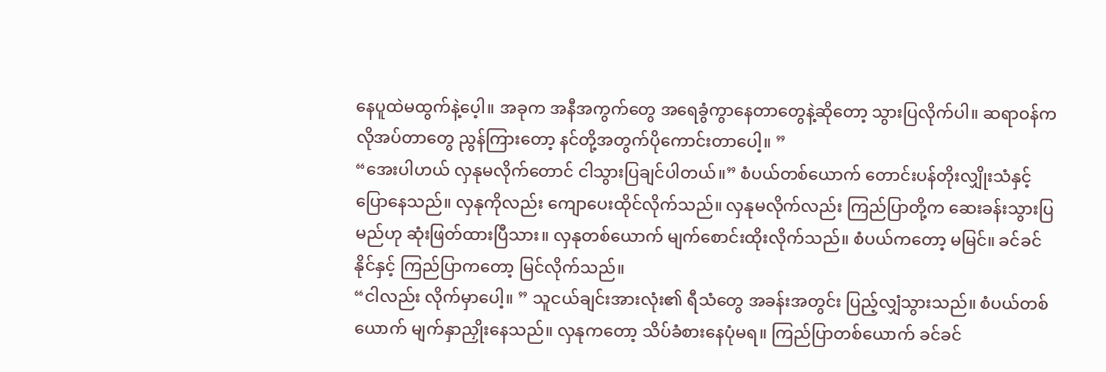နေပူထဲမထွက်နဲ့ပေ့ါ။ အခုက အနီအကွက်တွေ အရေခွံကွာနေတာတွေနဲ့ဆိုတော့ သွားပြလိုက်ပါ။ ဆရာဝန်က လိုအပ်တာတွေ ညွန်ကြားတော့ နင်တို့အတွက်ပိုကောင်းတာပေါ့။ ”
“အေးပါဟယ် လှနုမလိုက်တောင် ငါသွားပြချင်ပါတယ်။” စံပယ်တစ်ယောက် တောင်းပန်တိုးလျှိုးသံနှင့် ပြောနေသည်။ လှနုကိုလည်း ကျောပေးထိုင်လိုက်သည်။ လှနုမလိုက်လည်း ကြည်ပြာတို့က ဆေးခန်းသွားပြမည်ဟု ဆုံးဖြတ်ထားပြီသား။ လှနုတစ်ယောက် မျက်စောင်းထိုးလိုက်သည်။ စံပယ်ကတော့ မမြင်။ ခင်ခင်နိုင်နှင့် ကြည်ပြာကတော့ မြင်လိုက်သည်။
“ငါလည်း လိုက်မှာပေါ့။ ” သူငယ်ချင်းအားလုံး၏ ရီသံတွေ အခန်းအတွင်း ပြည့်လျှံသွားသည်။ စံပယ်တစ်ယောက် မျက်နှာညှိုးနေသည်။ လှနုကတော့ သိပ်ခံစားနေပုံမရ။ ကြည်ပြာတစ်ယောက် ခင်ခင်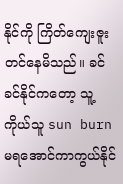နိုင်ကို ကြိတ်ကျေးဇူးတင်နေမိသည်။ ခင်ခင်နိုင်ကတော့ သူ့ကိုယ်သူ sun burn မရအောင်ကာကွယ်နိုင်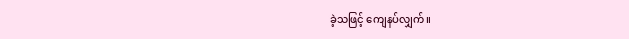ခဲ့သဖြင့် ကျေနပ်လျှက်။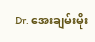Dr. အေးချမ်းမိုး